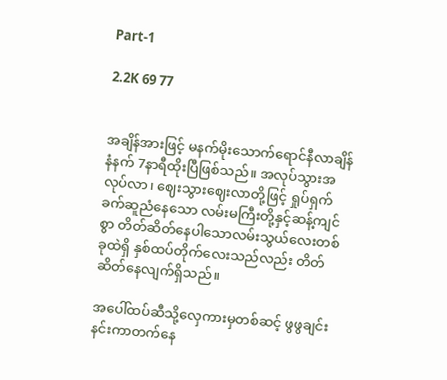Part-1

2.2K 69 77


အချိန်အားဖြင့် မနက်မိုးသောက်ရောင်နီလာချိန် နံနက် 7နာရီထိုးပြီဖြစ်သည်။ အလုပ်သွားအလုပ်လာ၊ ဈေးသွားဈေးလာတို့ဖြင့် ရှုပ်ရှက်ခက်ဆူညံနေသော လမ်းမကြီးတို့နှင့်ဆန့်ကျင်စွာ တိတ်ဆိတ်နေပါသောလမ်းသွယ်လေးတစ်ခုထဲရှိ နှစ်ထပ်တိုက်လေးသည်လည်း တိတ်ဆိတ်နေလျက်ရှိသည်။

အပေါ်ထပ်ဆီသို့လှေကားမှတစ်ဆင့် ဖွဖွ‌ချင်းနင်းကာတက်နေ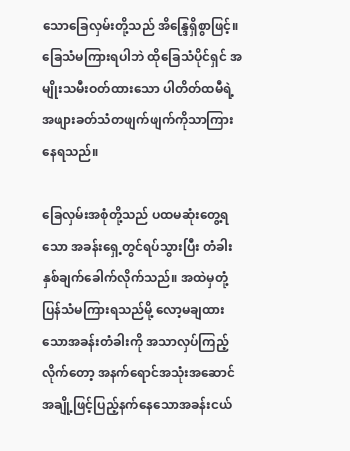သောခြေလှမ်းတို့သည် အိန္ဒြေရှိစွာဖြင့်။ ခြေသံမကြားရပါဘဲ ထိုခြေသံပိုင်ရှင် အမျိုးသမီးဝတ်ထားသော ပါတိတ်ထမီရဲ့အဖျားခတ်သံတဖျက်ဖျက်ကိုသာကြားနေရသည်။

ခြေလှမ်းအစုံတို့သည် ပထမဆုံးတွေ့ရသော အခန်းရှေ့တွင်ရပ်သွားပြီး တံခါးနှစ်ချက်ခေါက်လိုက်သည်။ အထဲမှတုံ့ပြန်သံမကြားရသည်မို့ လော့မချထားသောအခန်းတံခါးကို အသာလှပ်ကြည့်လိုက်တော့ အနက်ရောင်အသုံးအဆောင်အချို့ဖြင့်ပြည့်နက်နေသောအခန်းငယ်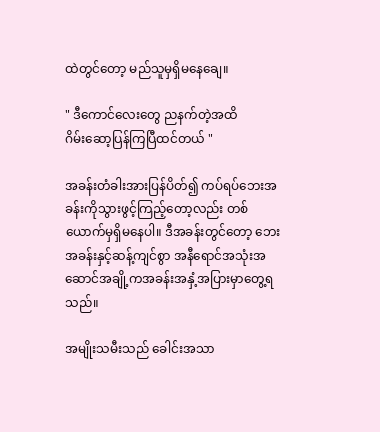ထဲတွင်တော့ မည်သူမှရှိမနေချေ။

" ဒီကောင်လေးတွေ ညနက်တဲ့အထိ
ဂိမ်းဆော့ပြန်ကြပြီထင်တယ် "

အခန်းတံခါးအားပြန်ပိတ်၍ ‌ကပ်ရပ်ဘေးအခန်းကိုသွားဖွင့်ကြည့်တော့လည်း တစ်ယောက်မှရှိမနေပါ။ ဒီအခန်းတွင်တော့ ဘေးအခန်းနှင့်ဆန့်ကျင်စွာ အနီရောင်အသုံးအဆောင်အချို့ကအခန်းအနှံ့အပြားမှာတွေ့ရသည်။

အမျိုးသမီးသည် ခေါင်းအသာ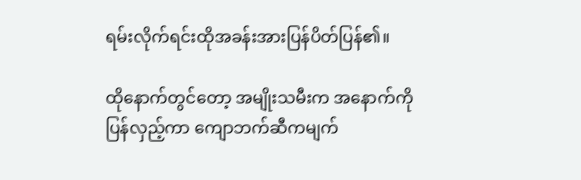ရမ်းလိုက်ရင်းထိုအခန်းအားပြန်ပိတ်ပြန်၏။

ထိုနောက်တွင်တော့ အမျိုးသမီးက အနောက်ကိုပြန်လှည့်ကာ ကျောဘက်ဆီကမျက်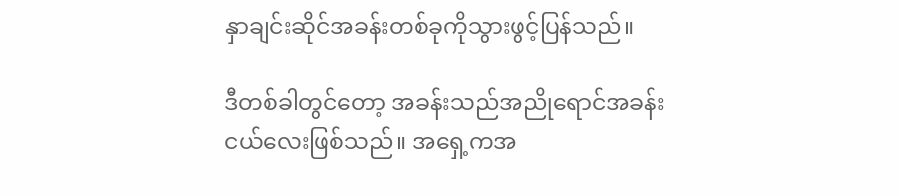နှာချင်းဆိုင်အခန်းတစ်ခုကိုသွားဖွင့်ပြန်သည်။

ဒီတစ်ခါတွင်တော့ အခန်းသည်အညိုရောင်အခန်းငယ်လေးဖြစ်သည်။ အရှေ့ကအ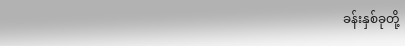ခန်းနှစ်ခုတို့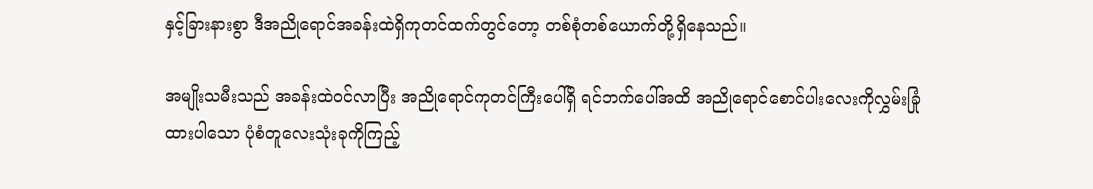နှင့်ခြားနားစွာ ဒီအညိုရောင်အခန်းထဲရှိကုတင်ထက်တွင်တော့ တစ်စုံတစ်ယောက်တို့ရှိနေသည်။

အမျိုးသမီးသည် အခန်းထဲဝင်လာပြီး အညိုရောင်ကုတင်ကြီးပေါ်ရှိ ရင်ဘက်ပေါ်အထိ အညို‌ရောင်စောင်ပါးလေးကိုလွှမ်းခြုံထားပါသော ပုံစံတူလေးသုံးခုကိုကြည့်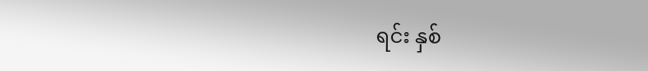ရင်း နှစ်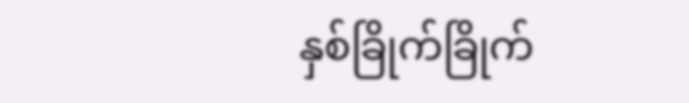နှစ်ခြိုက်ခြိုက်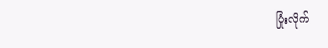ပြုံးလိုက်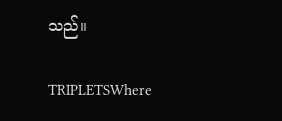သည်။

TRIPLETSWhere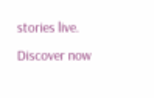stories live. Discover now